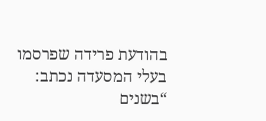בהודעת פרידה שפרסמו בעלי המסעדה נכתב: “בשנים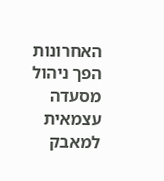האחרונות הפך ניהול מסעדה עצמאית למאבק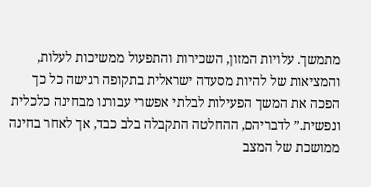מתמשך. עלויות המזון, השכירות והתפעול ממשיכות לעלות, והמציאות של להיות מסעדה ישראלית בתקופה רגישה כל כך הפכה את המשך הפעילות לבלתי אפשרי עבורנו מבחינה כלכלית ונפשית.” לדבריהם, ההחלטה התקבלה בלב כבד, אך לאחר בחינה ממושכת של המצב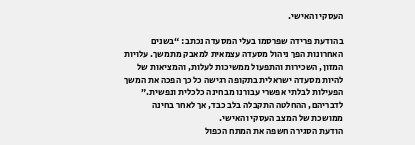העסקי והאישי.

בהודעת פרידה שפרסמו בעלי המסעדה נכתב: “בשנים האחרונות הפך ניהול מסעדה עצמאית למאבק מתמשך. עלויות המזון, השכירות והתפעול ממשיכות לעלות, והמציאות של להיות מסעדה ישראלית בתקופה רגישה כל כך הפכה את המשך הפעילות לבלתי אפשרי עבורנו מבחינה כלכלית ונפשית.” לדבריהם, ההחלטה התקבלה בלב כבד, אך לאחר בחינה ממושכת של המצב העסקי והאישי.
הודעת הסגירה חשפה את המתח הכפול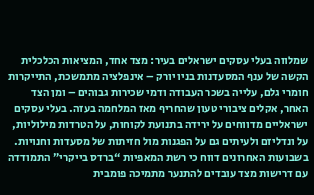שמלווה בעלי עסקים ישראלים בעיר: מצד אחד, המציאות הכלכלית הקשה של ענף המסעדנות בניו יורק – אינפלציה מתמשכת, התייקרות חומרי גלם, עלייה בשכר העבודה ודמי שכירות גבוהים – ומן הצד האחר, אקלים ציבורי טעון שהחריף מאז המלחמה בעזה. בעלי עסקים ישראליים מדווחים על ירידה בתנועת לקוחות, על הטרדות מילוליות, על ונדליזם ולעיתים גם על הפגנות מול חזיתות של מסעדות וחנויות.
בשבועות האחרונים דווח כי רשת המאפיות “ברדס בייקרי” התמודדה עם דרישות מצד עובדים להתנער מתמיכה פומבית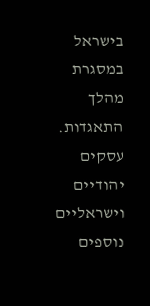בישראל במסגרת מהלך התאגדות. עסקים יהודיים וישראליים נוספים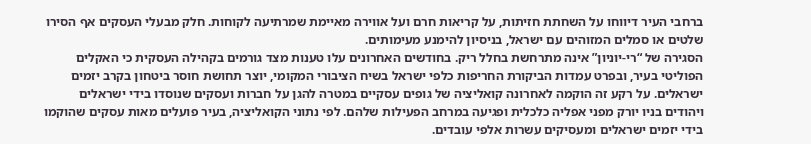ברחבי העיר דיווחו על השחתת חזיתות, על קריאות חרם ועל אווירה מאיימת שמרתיעה לקוחות. חלק מבעלי העסקים אף הסירו שלטים או סמלים המזוהים עם ישראל, בניסיון להימנע מעימותים.
הסגירה של “רי-יוניון” אינה מתרחשת בחלל ריק. בחודשים האחרונים עלו טענות מצד גורמים בקהילה העסקית כי האקלים הפוליטי בעיר, ובפרט עמדות הביקורת החריפות כלפי ישראל בשיח הציבורי המקומי, יוצר תחושת חוסר ביטחון בקרב יזמים ישראלים. על רקע זה הוקמה לאחרונה קואליציה של גופים עסקיים במטרה להגן על חברות ועסקים שנוסדו בידי ישראלים ויהודים בניו יורק מפני אפליה כלכלית ופגיעה במרחב הפעילות שלהם. לפי נתוני הקואליציה, בעיר פועלים מאות עסקים שהוקמו בידי יזמים ישראלים ומעסיקים עשרות אלפי עובדים.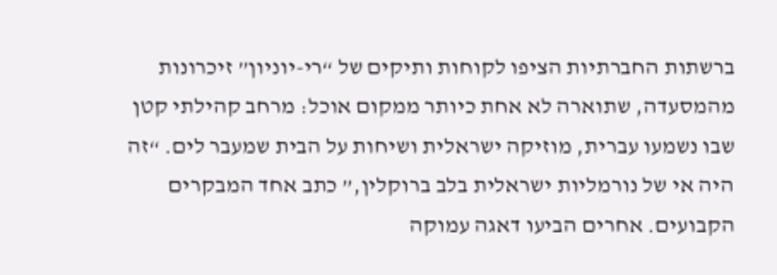ברשתות החברתיות הציפו לקוחות ותיקים של “רי-יוניון” זיכרונות מהמסעדה, שתוארה לא אחת כיותר ממקום אוכל: מרחב קהילתי קטן שבו נשמעו עברית, מוזיקה ישראלית ושיחות על הבית שמעבר לים. “זה היה אי של נורמליות ישראלית בלב ברוקלין,” כתב אחד המבקרים הקבועים. אחרים הביעו דאגה עמוקה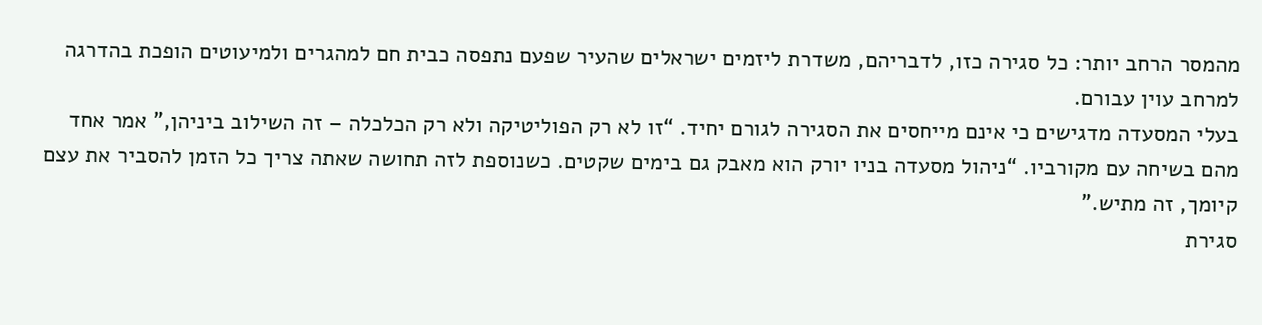מהמסר הרחב יותר: כל סגירה כזו, לדבריהם, משדרת ליזמים ישראלים שהעיר שפעם נתפסה כבית חם למהגרים ולמיעוטים הופכת בהדרגה למרחב עוין עבורם.
בעלי המסעדה מדגישים כי אינם מייחסים את הסגירה לגורם יחיד. “זו לא רק הפוליטיקה ולא רק הכלכלה – זה השילוב ביניהן,” אמר אחד מהם בשיחה עם מקורביו. “ניהול מסעדה בניו יורק הוא מאבק גם בימים שקטים. כשנוספת לזה תחושה שאתה צריך כל הזמן להסביר את עצם קיומך, זה מתיש.”
סגירת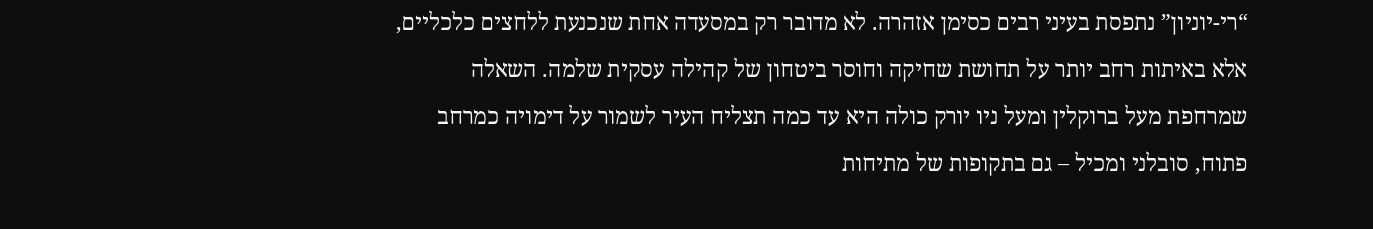“רי-יוניון” נתפסת בעיני רבים כסימן אזהרה. לא מדובר רק במסעדה אחת שנכנעת ללחצים כלכליים, אלא באיתות רחב יותר על תחושת שחיקה וחוסר ביטחון של קהילה עסקית שלמה. השאלה שמרחפת מעל ברוקלין ומעל ניו יורק כולה היא עד כמה תצליח העיר לשמור על דימויה כמרחב פתוח, סובלני ומכיל – גם בתקופות של מתיחות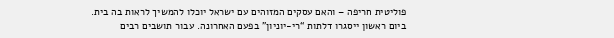פוליטית חריפה – והאם עסקים המזוהים עם ישראל יוכלו להמשיך לראות בה בית.
ביום ראשון ייסגרו דלתות “רי-יוניון” בפעם האחרונה. עבור תושבים רבים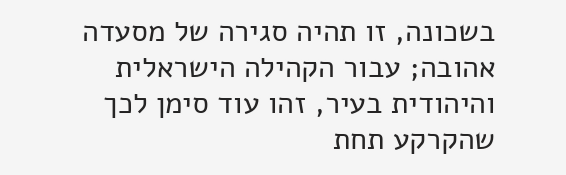בשכונה, זו תהיה סגירה של מסעדה אהובה; עבור הקהילה הישראלית והיהודית בעיר, זהו עוד סימן לכך שהקרקע תחת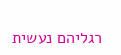רגליהם נעשית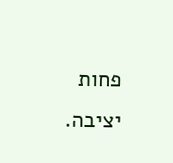פחות יציבה.